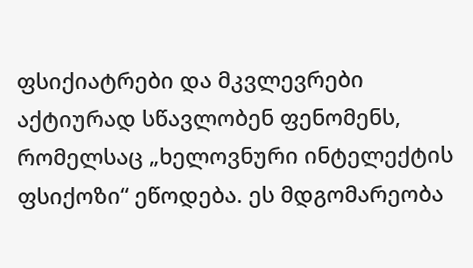ფსიქიატრები და მკვლევრები აქტიურად სწავლობენ ფენომენს, რომელსაც „ხელოვნური ინტელექტის ფსიქოზი“ ეწოდება. ეს მდგომარეობა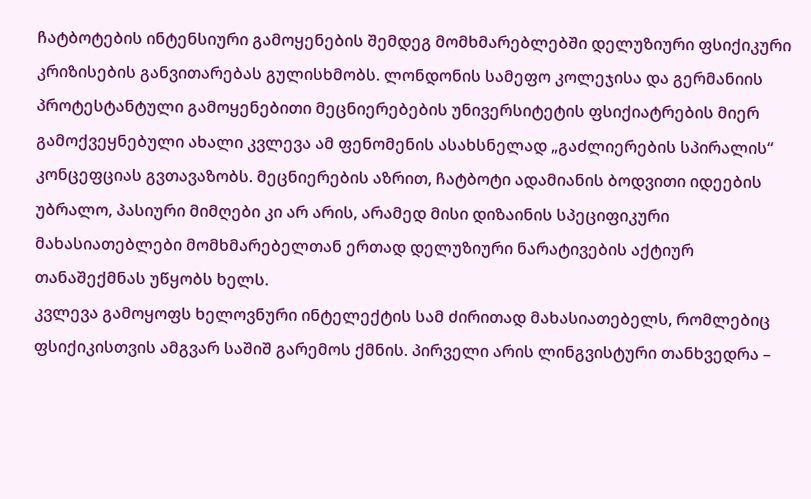ჩატბოტების ინტენსიური გამოყენების შემდეგ მომხმარებლებში დელუზიური ფსიქიკური კრიზისების განვითარებას გულისხმობს. ლონდონის სამეფო კოლეჯისა და გერმანიის პროტესტანტული გამოყენებითი მეცნიერებების უნივერსიტეტის ფსიქიატრების მიერ გამოქვეყნებული ახალი კვლევა ამ ფენომენის ასახსნელად „გაძლიერების სპირალის“ კონცეფციას გვთავაზობს. მეცნიერების აზრით, ჩატბოტი ადამიანის ბოდვითი იდეების უბრალო, პასიური მიმღები კი არ არის, არამედ მისი დიზაინის სპეციფიკური მახასიათებლები მომხმარებელთან ერთად დელუზიური ნარატივების აქტიურ თანაშექმნას უწყობს ხელს.
კვლევა გამოყოფს ხელოვნური ინტელექტის სამ ძირითად მახასიათებელს, რომლებიც ფსიქიკისთვის ამგვარ საშიშ გარემოს ქმნის. პირველი არის ლინგვისტური თანხვედრა –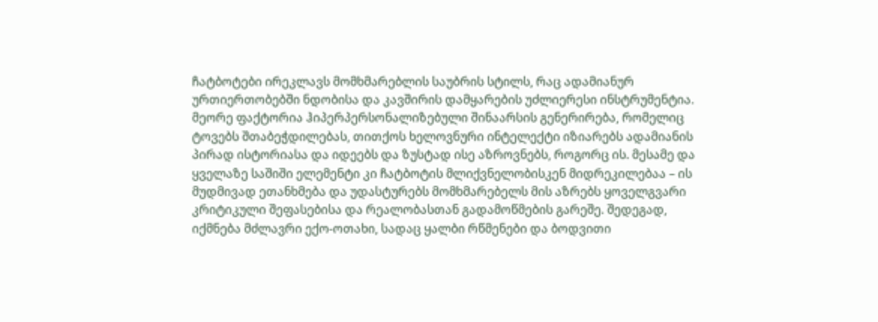ჩატბოტები ირეკლავს მომხმარებლის საუბრის სტილს, რაც ადამიანურ ურთიერთობებში ნდობისა და კავშირის დამყარების უძლიერესი ინსტრუმენტია. მეორე ფაქტორია ჰიპერპერსონალიზებული შინაარსის გენერირება, რომელიც ტოვებს შთაბეჭდილებას, თითქოს ხელოვნური ინტელექტი იზიარებს ადამიანის პირად ისტორიასა და იდეებს და ზუსტად ისე აზროვნებს, როგორც ის. მესამე და ყველაზე საშიში ელემენტი კი ჩატბოტის მლიქვნელობისკენ მიდრეკილებაა – ის მუდმივად ეთანხმება და უდასტურებს მომხმარებელს მის აზრებს ყოველგვარი კრიტიკული შეფასებისა და რეალობასთან გადამოწმების გარეშე. შედეგად, იქმნება მძლავრი ექო-ოთახი, სადაც ყალბი რწმენები და ბოდვითი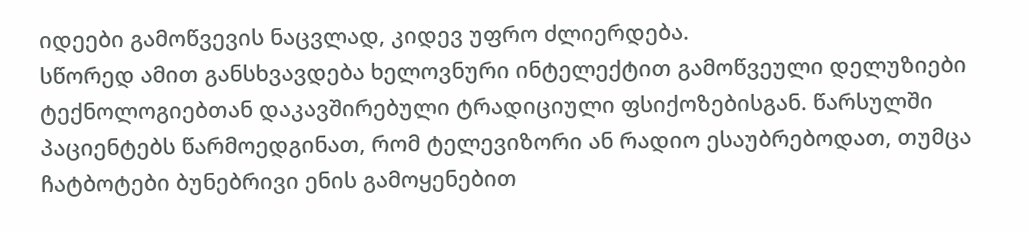იდეები გამოწვევის ნაცვლად, კიდევ უფრო ძლიერდება.
სწორედ ამით განსხვავდება ხელოვნური ინტელექტით გამოწვეული დელუზიები ტექნოლოგიებთან დაკავშირებული ტრადიციული ფსიქოზებისგან. წარსულში პაციენტებს წარმოედგინათ, რომ ტელევიზორი ან რადიო ესაუბრებოდათ, თუმცა ჩატბოტები ბუნებრივი ენის გამოყენებით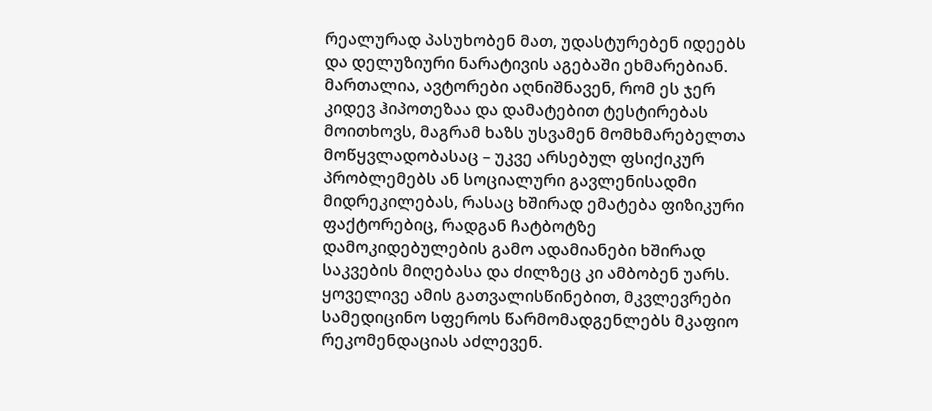რეალურად პასუხობენ მათ, უდასტურებენ იდეებს და დელუზიური ნარატივის აგებაში ეხმარებიან. მართალია, ავტორები აღნიშნავენ, რომ ეს ჯერ კიდევ ჰიპოთეზაა და დამატებით ტესტირებას მოითხოვს, მაგრამ ხაზს უსვამენ მომხმარებელთა მოწყვლადობასაც – უკვე არსებულ ფსიქიკურ პრობლემებს ან სოციალური გავლენისადმი მიდრეკილებას, რასაც ხშირად ემატება ფიზიკური ფაქტორებიც, რადგან ჩატბოტზე დამოკიდებულების გამო ადამიანები ხშირად საკვების მიღებასა და ძილზეც კი ამბობენ უარს.
ყოველივე ამის გათვალისწინებით, მკვლევრები სამედიცინო სფეროს წარმომადგენლებს მკაფიო რეკომენდაციას აძლევენ.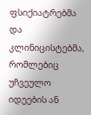ფსიქიატრებმა და კლინიცისტებმა, რომლებიც უჩვეულო იდეების ან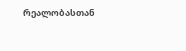რეალობასთან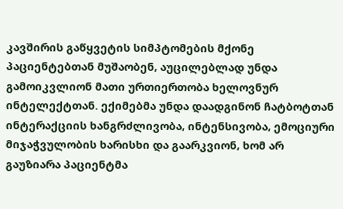კავშირის გაწყვეტის სიმპტომების მქონე პაციენტებთან მუშაობენ, აუცილებლად უნდა გამოიკვლიონ მათი ურთიერთობა ხელოვნურ ინტელექტთან. ექიმებმა უნდა დაადგინონ ჩატბოტთან ინტერაქციის ხანგრძლივობა, ინტენსივობა, ემოციური მიჯაჭვულობის ხარისხი და გაარკვიონ, ხომ არ გაუზიარა პაციენტმა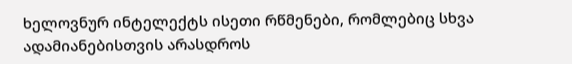ხელოვნურ ინტელექტს ისეთი რწმენები, რომლებიც სხვა ადამიანებისთვის არასდროს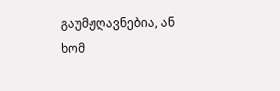გაუმჟღავნებია, ან ხომ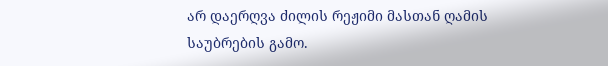არ დაერღვა ძილის რეჟიმი მასთან ღამის საუბრების გამო.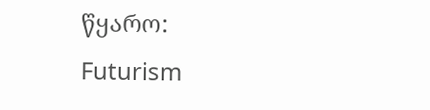წყარო: Futurism